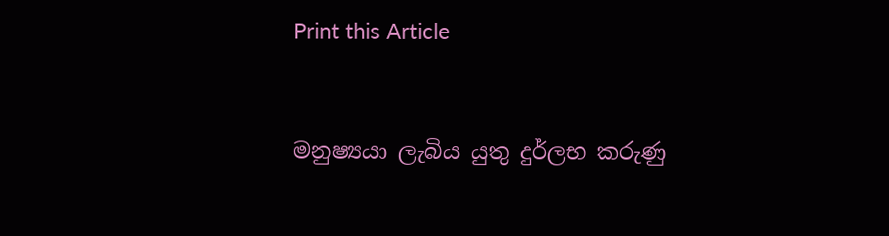Print this Article


මනුෂ්‍යයා ලැබිය යුතු දුර්ලභ කරුණු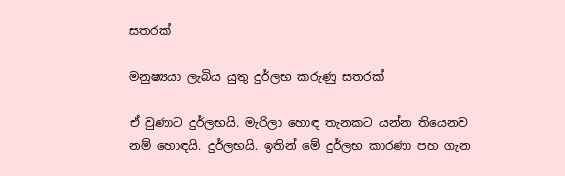සතරක්

මනුෂ්‍යයා ලැබිය යුතු දුර්ලභ කරුණු සතරක්

ඒ වුණාට දුර්ලභයි. මැරිලා හොඳ තැනකට යන්න තියෙනව නම් හොඳයි. දුර්ලභයි. ඉතින් මේ දුර්ලභ කාරණා පහ ගැන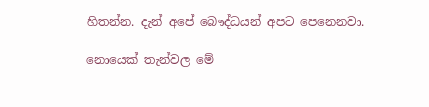හිතන්න. දැන් අපේ බෞද්ධයන් අපට පෙනෙනවා.

නොයෙක් තැන්වල මේ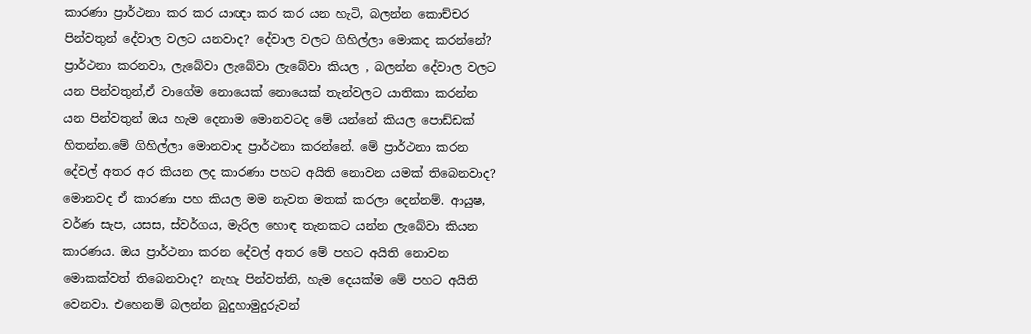කාරණා ප්‍රාර්ථනා කර කර යාඥා කර කර යන හැටි, බලන්න කොච්චර පින්වතුන් දේවාල වලට යනවාද? දේවාල වලට ගිහිල්ලා මොකද කරන්නේ? ප්‍රාර්ථනා කරනවා, ලැබේවා ලැබේවා ලැබේවා කියල , බලන්න දේවාල වලට යන පින්වතුන්,ඒ වාගේම නොයෙක් නොයෙක් තැන්වලට යාතිකා කරන්න යන පින්වතුන් ඔය හැම දෙනාම මොනවටද මේ යන්නේ කියල පොඩ්ඩක් හිතන්න.මේ ගිහිල්ලා මොනවාද ප්‍රාර්ථනා කරන්නේ. මේ ප්‍රාර්ථනා කරන දේවල් අතර අර කියන ලද කාරණා පහට අයිති නොවන යමක් තිබෙනවාද? මොනවද ඒ කාරණා පහ කියල මම නැවත මතක් කරලා දෙන්නම්. ආයුෂ, වර්ණ සැප, යසස, ස්වර්ගය, මැරිල හොඳ තැනකට යන්න ලැබේවා කියන කාරණය. ඔය ප්‍රාර්ථනා කරන දේවල් අතර මේ පහට අයිති නොවන මොකක්වත් තිබෙනවාද? නැහැ පින්වත්නි, හැම දෙයක්ම මේ පහට අයිති වෙනවා. එහෙනම් බලන්න බුදුහාමුදුරුවන්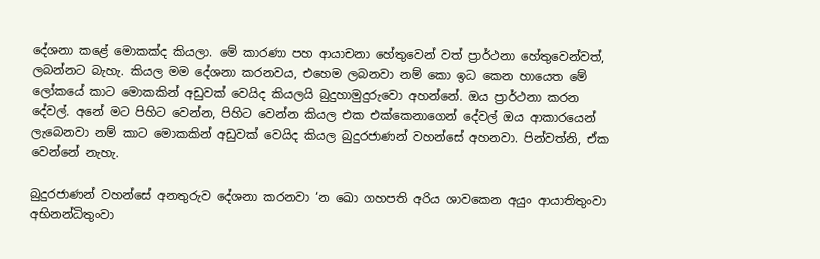දේශනා කළේ මොකක්ද කියලා. මේ කාරණා පහ ආයාචනා හේතුවෙන් වත් ප්‍රාර්ථනා හේතුවෙන්වත්, ලබන්නට බැහැ. කියල මම දේශනා කරනවය, එහෙම ලබනවා නම් කො ඉධ කෙන හායෙත මේ ලෝකයේ කාට මොකකින් අඩුවක් වෙයිද කියලයි බුදුහාමුදුරුවො අහන්නේ. ඔය ප්‍රාර්ථනා කරන දේවල්. අනේ මට පිහිට වෙන්න, පිහිට වෙන්න කියල එක එක්කෙනාගෙන් දේවල් ඔය ආකාරයෙන් ලැබෙනවා නම් කාට මොකකින් අඩුවක් වෙයිද කියල බුදුරජාණන් වහන්සේ අහනවා. පින්වත්නි, ඒක වෙන්නේ නැහැ.

බුදුරජාණන් වහන්සේ අනතුරුව දේශනා කරනවා ‘න ඛො ගහපති අරිය ශාවකෙන අයුං ආයාතිතුංවා අභිනන්ධිතුංවා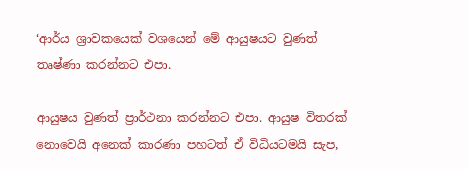‘ආර්ය ශ්‍රාවකයෙක් වශයෙන් මේ ආයුෂයට වුණත් තෘෂ්ණා කරන්නට එපා.

ආයුෂය වුණත් ප්‍රාර්ථනා කරන්නට එපා. ආයුෂ විතරක් නොවෙයි අනෙක් කාරණා පහටත් ඒ විධියටමයි සැප,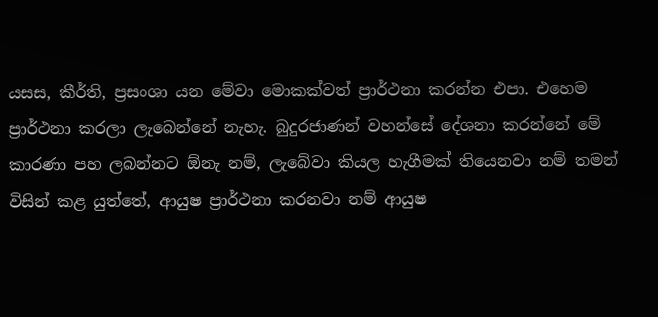යසස, කීර්ති, ප්‍රසංශා යන මේවා මොකක්වත් ප්‍රාර්ථනා කරන්න එපා. එහෙම ප්‍රාර්ථනා කරලා ලැබෙන්නේ නැහැ. බුදුරජාණන් වහන්සේ දේශනා කරන්නේ මේ කාරණා පහ ලබන්නට ඕනැ නම්, ලැබේවා කියල හැගීමක් තියෙනවා නම් තමන් විසින් කළ යුත්තේ, ආයුෂ ප්‍රාර්ථනා කරනවා නම් ආයුෂ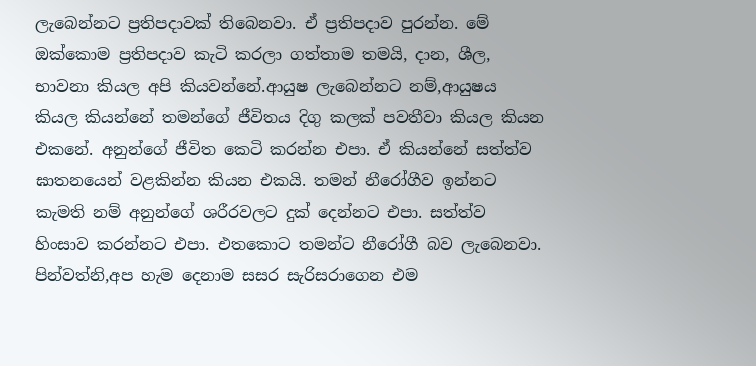ලැබෙන්නට ප්‍රතිපදාවක් තිබෙනවා. ඒ ප්‍රතිපදාව පුරන්න. මේ ඔක්කොම ප්‍රතිපදාව කැටි කරලා ගත්තාම තමයි, දාන, ශීල, භාවනා කියල අපි කියවන්නේ.ආයුෂ ලැබෙන්නට නම්,ආයුෂය කියල කියන්නේ තමන්ගේ ජීවිතය දිගු කලක් පවතීවා කියල කියන එකනේ. අනුන්ගේ ජීවිත කෙටි කරන්න එපා. ඒ කියන්නේ සත්ත්ව ඝාතනයෙන් වළකින්න කියන එකයි. තමන් නීරෝගීව ඉන්නට කැමති නම් අනුන්ගේ ශරීරවලට දුක් දෙන්නට එපා. සත්ත්ව හිංසාව කරන්නට එපා. එතකොට තමන්ට නීරෝගී බව ලැබෙනවා. පින්වත්නි,අප හැම දෙනාම සසර සැරිසරාගෙන එම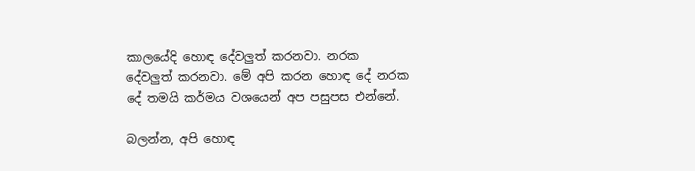කාලයේදි හොඳ දේවලුත් කරනවා. නරක දේවලුත් කරනවා. මේ අපි කරන හොඳ දේ නරක දේ තමයි කර්මය වශයෙන් අප පසුපස එන්නේ.

බලන්න, අපි හොඳ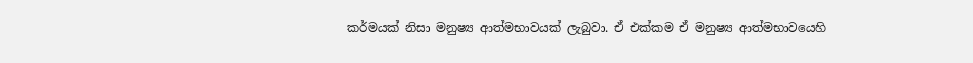කර්මයක් නිසා මනුෂ්‍ය ආත්මභාවයක් ලැබුවා. ඒ එක්කම ඒ මනුෂ්‍ය ආත්මභාවයෙහි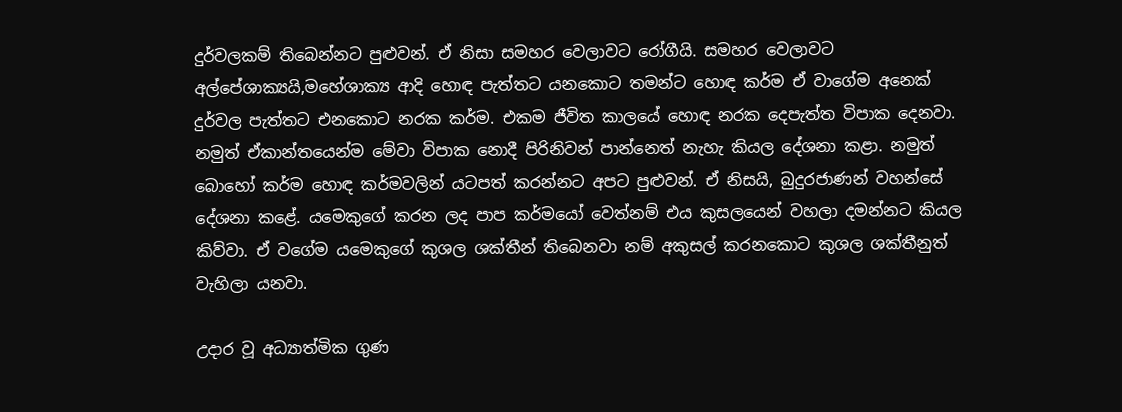දුර්වලකම් තිබෙන්නට පුළුවන්. ඒ නිසා සමහර වෙලාවට රෝගීයි. සමහර වෙලාවට අල්පේශාක්‍යයි,මහේශාක්‍ය ආදි හොඳ පැත්තට යනකොට තමන්ට හොඳ කර්ම ඒ වාගේම අනෙක් දුර්වල පැත්තට එනකොට නරක කර්ම. එකම ජීවිත කාලයේ හොඳ නරක දෙපැත්ත විපාක දෙනවා. නමුත් ඒකාන්තයෙන්ම මේවා විපාක නොදී පිරිනිවන් පාන්නෙත් නැහැ කියල දේශනා කළා. නමුත් බොහෝ කර්ම හොඳ කර්මවලින් යටපත් කරන්නට අපට පුළුවන්. ඒ නිසයි, බුදුරජාණන් වහන්සේ දේශනා කළේ. යමෙකුගේ කරන ලද පාප කර්මයෝ වෙත්නම් එය කුසලයෙන් වහලා දමන්නට කියල කිව්වා. ඒ වගේම යමෙකුගේ කුශල ශක්තීන් තිබෙනවා නම් අකුසල් කරනකොට කුශල ශක්තීනුත් වැහිලා යනවා.

උදාර වූ අධ්‍යාත්මික ගුණ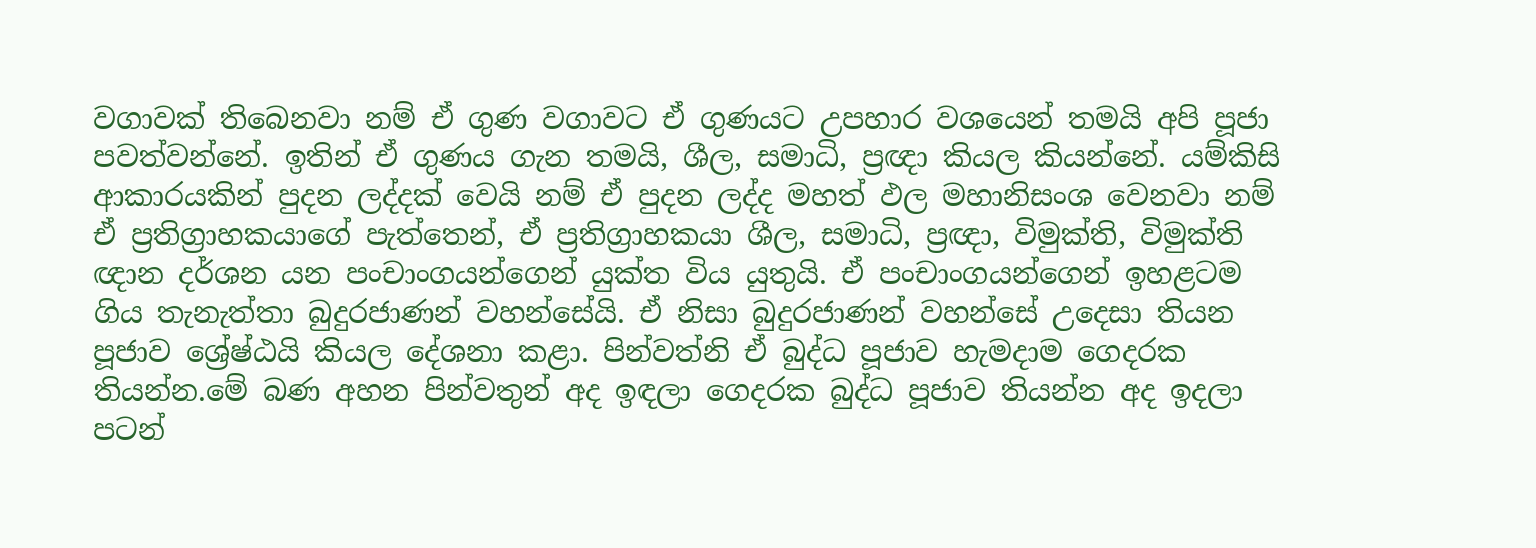වගාවක් තිබෙනවා නම් ඒ ගුණ වගාවට ඒ ගුණයට උපහාර වශයෙන් තමයි අපි පූජා පවත්වන්නේ. ඉතින් ඒ ගුණය ගැන තමයි, ශීල, සමාධි, ප්‍රඥා කියල කියන්නේ. යම්කිසි ආකාරයකින් පුදන ලද්දක් වෙයි නම් ඒ පුදන ලද්ද මහත් ඵල මහානිසංශ වෙනවා නම් ඒ ප්‍රතිග්‍රාහකයාගේ පැත්තෙන්, ඒ ප්‍රතිග්‍රාහකයා ශීල, සමාධි, ප්‍රඥා, විමුක්ති, විමුක්ති ඥාන දර්ශන යන පංචාංගයන්ගෙන් යුක්ත විය යුතුයි. ඒ පංචාංගයන්ගෙන් ඉහළටම ගිය තැනැත්තා බුදුරජාණන් වහන්සේයි. ඒ නිසා බුදුරජාණන් වහන්සේ උදෙසා තියන පූජාව ශ්‍රේෂ්ඨයි කියල දේශනා කළා. පින්වත්නි ඒ බුද්ධ පූජාව හැමදාම ගෙදරක තියන්න.මේ බණ අහන පින්වතුන් අද ඉඳලා ගෙදරක බුද්ධ පූජාව තියන්න අද ඉදලා පටන්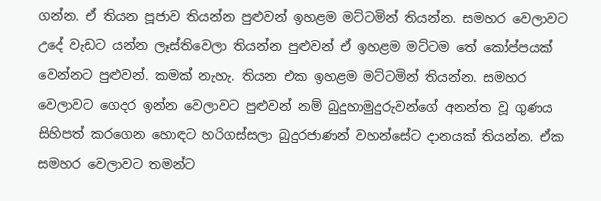ගන්න. ඒ තියන පූජාව තියන්න පුළුවන් ඉහළම මට්ටමින් තියන්න. සමහර වෙලාවට උදේ වැඩට යන්න ලෑස්තිවෙලා තියන්න පුළුවන් ඒ ඉහළම මට්ටම තේ කෝප්පයක් වෙන්නට පුළුවන්. කමක් නැහැ. තියන එක ඉහළම මට්ටමින් තියන්න. සමහර වෙලාවට ගෙදර ඉන්න වෙලාවට පුළුවන් නම් බුදුහාමුදුරුවන්ගේ අනන්ත වූ ගුණය සිහිපත් කරගෙන හොඳට හරිගස්සලා බුදුරජාණන් වහන්සේට දානයක් තියන්න. ඒක සමහර වෙලාවට තමන්ට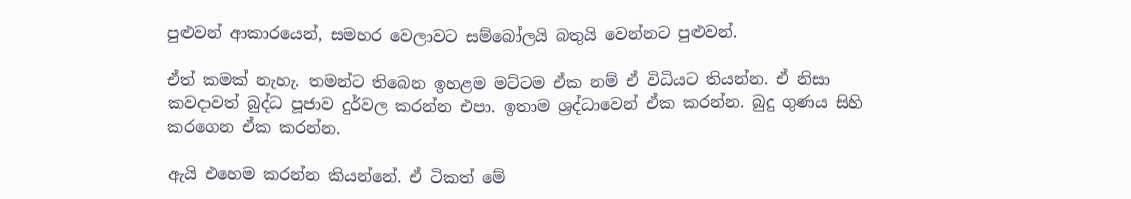පුළුවන් ආකාරයෙන්, සමහර වෙලාවට සම්බෝලයි බතුයි වෙන්නට පුළුවන්.

ඒත් කමක් නැහැ. තමන්ට තිබෙන ඉහළම මට්ටම ඒක නම් ඒ විධියට තියන්න. ඒ නිසා කවදාවත් බුද්ධ පූජාව දුර්වල කරන්න එපා. ඉතාම ශ්‍රද්ධාවෙන් ඒක කරන්න. බුදු ගුණය සිහි කරගෙන ඒක කරන්න.

ඇයි එහෙම කරන්න කියන්නේ. ඒ ටිකත් මේ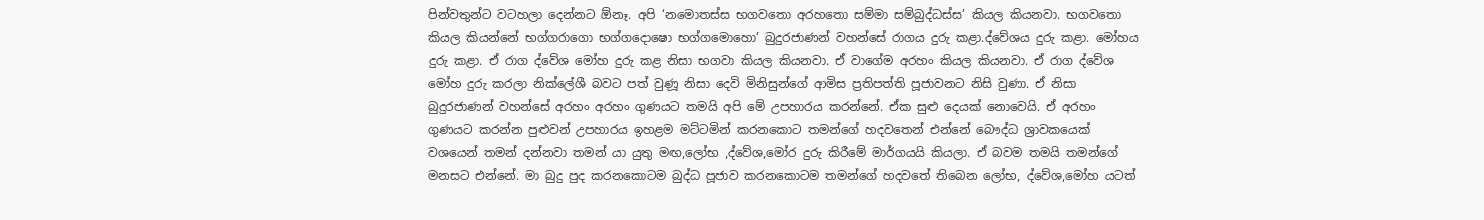පින්වතුන්ට වටහලා දෙන්නට ඕනෑ. අපි ‘නමොතස්ස භගවතො අරහතො සම්මා සම්බුද්ධස්ස’ කියල කියනවා. භගවතො කියල කියන්නේ භග්ගරාගො භග්ගදොෂො භග්ගමොහො’ බුදුරජාණන් වහන්සේ රාගය දුරු කළා.ද්වේශය දුරු කළා. මෝහය දුරු කළා. ඒ රාග ද්වේශ මෝහ දුරු කළ නිසා භගවා කියල කියනවා. ඒ වාගේම අරහං කියල කියනවා. ඒ රාග ද්වේශ මෝහ දුරු කරලා නික්ලේශී බවට පත් වුණූ නිසා දෙවි මිනිසුන්ගේ ආමිස ප්‍රතිපත්ති පූජාවනට නිසි වුණා. ඒ නිසා බුදුරජාණන් වහන්සේ අරහං අරහං ගුණයට තමයි අපි මේ උපහාරය කරන්නේ. ඒක සුළු දෙයක් නොවෙයි. ඒ අරහං ගුණයට කරන්න පුළුවන් උපහාරය ඉහළම මට්ටමින් කරනකොට තමන්ගේ හදවතෙන් එන්නේ බෞද්ධ ශ්‍රාවකයෙක් වශයෙන් තමන් දන්නවා තමන් යා යුතු මඟ,ලෝභ ,ද්වේශ,මෝර දුරු කිරීමේ මාර්ගයයි කියලා. ඒ බවම තමයි තමන්ගේ මනසට එන්නේ. මා බුදු පුද කරනකොටම බුද්ධ පූජාව කරනකොටම තමන්ගේ හදවතේ තිබෙන ලෝභ, ද්වේශ,මෝහ යටත්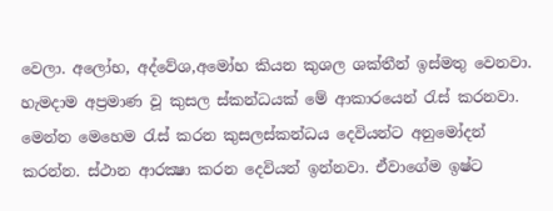වෙලා. අලෝභ, අද්වේශ,අමෝහ කියන කුශල ශක්තීන් ඉස්මතු වෙනවා. හැමදාම අප්‍රමාණ වූ කුසල ස්කන්ධයක් මේ ආකාරයෙන් රැස් කරනවා. මෙන්න මෙහෙම රැස් කරන කුසලස්කන්ධය දෙවියන්ට අනුමෝදන් කරන්න. ස්ථාන ආරක්‍ෂා කරන දෙවියන් ඉන්නවා. ඒවාගේම ඉෂ්ට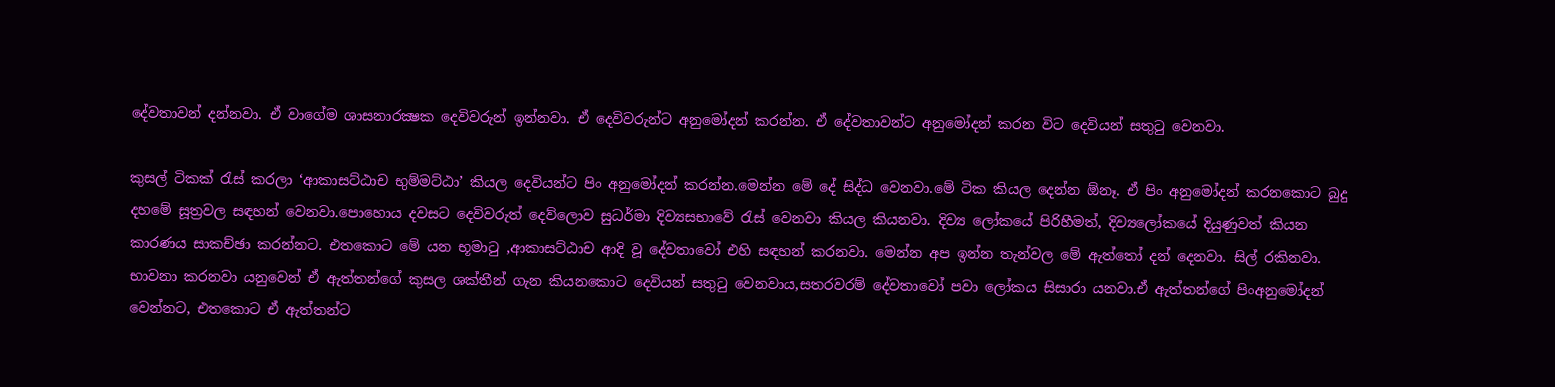දේවතාවන් දන්නවා. ඒ වාගේම ශාසනාරක්‍ෂක දෙවිවරුන් ඉන්නවා. ඒ දෙවිවරුන්ට අනුමෝදන් කරන්න. ඒ දේවතාවන්ට අනුමෝදන් කරන විට දෙවියන් සතුටු වෙනවා.

කුසල් ටිකක් රැස් කරලා ‘ආකාසට්ඨාච භුම්මට්ඨා’ කියල දෙවියන්ට පිං අනුමෝදන් කරන්න.මෙන්න මේ දේ සිද්ධ වෙනවා.මේ ටික කියල දෙන්න ඕනෑ. ඒ පිං අනුමෝදන් කරනකොට බුදු දහමේ සූත්‍රවල සඳහන් වෙනවා.පොහොය දවසට දෙවිවරුත් දෙව්ලොව සුධර්මා දිව්‍යසභාවේ රැස් වෙනවා කියල කියනවා. දිව්‍ය ලෝකයේ පිරිහීමත්, දිව්‍යලෝකයේ දියුණුවත් කියන කාරණය සාකච්ඡා කරන්නට. එතකොට මේ යන භූමාටු ,ආකාසට්ඨාච ආදි වූ දේවතාවෝ එහි සඳහන් කරනවා. මෙන්න අප ඉන්න තැන්වල මේ ඇත්තෝ දන් දෙනවා. සිල් රකිනවා. භාවනා කරනවා යනුවෙන් ඒ ඇත්තන්ගේ කුසල ශක්තීන් ගැන කියනකොට දෙවියන් සතුටු වෙනවාය,සතරවරම් දේවතාවෝ පවා ලෝකය සිසාරා යනවා.ඒ ඇත්තන්ගේ පිංඅනුමෝදන් වෙන්නට, එතකොට ඒ ඇත්තන්ට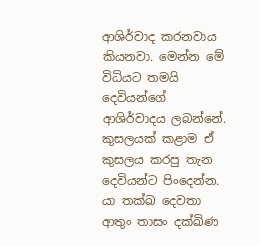ආශිර්වාද කරනවාය කියනවා. මෙන්න මේ විධියට තමයි දෙවියන්ගේ ආශිර්වාදය ලබන්නේ. කුසලයක් කළාම ඒ කුසලය කරපු තැන දෙවියන්ට පිංදෙන්න. යා තක්ඛ දෙවතා ආතුං තාසං දක්ඛිණ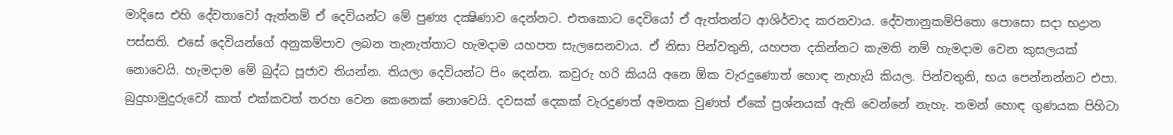මාදිසෙ එහි දේවතාවෝ ඇත්නම් ඒ දෙවියන්ට මේ පුණ්‍ය දක්‍ෂිණාව දෙන්නට. එතකොට දෙවියෝ ඒ ඇත්තන්ට ආශිර්වාද කරනවාය. දේවතානුකම්පිතො පොසො සදා භද්‍රාන පස්සති. එසේ දෙවියන්ගේ අනුකම්පාව ලබන තැනැත්තාට හැමදාම යහපත සැලසෙනවාය. ඒ නිසා පින්වතුනි, යහපත දකින්නට කැමති නම් හැමදාම වෙන කුසලයක් නොවෙයි. හැමදාම මේ බුද්ධ පූජාව තියන්න. තියලා දෙවියන්ට පිං දෙන්න. කවුරු හරි කියයි අනෙ ඕක වැරදුණොත් හොඳ නැහැයි කියල. පින්වතුනි, භය පෙන්නන්නට එපා. බුදුහාමුදුරුවෝ කාත් එක්කවත් තරහ වෙන කෙනෙක් නොවෙයි. දවසක් දෙකක් වැරදුණත් අමතක වුණත් ඒකේ ප්‍රශ්නයක් ඇති වෙන්නේ නැහැ. තමන් හොඳ ගුණයක පිහිටා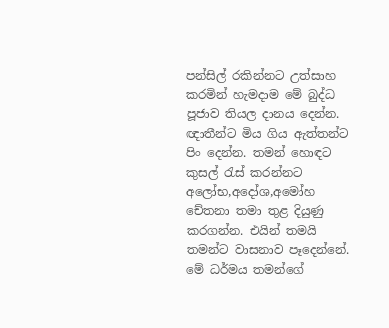පන්සිල් රකින්නට උත්සාහ කරමින් හැමදාම මේ බුද්ධ පූජාව තියල දානය දෙන්න. ඥාතීන්ට මිය ගිය ඇත්තන්ට පිං දෙන්න. තමන් හොඳට කුසල් රැස් කරන්නට අලෝභ,අදෝශ,අමෝහ චේතනා තමා තුළ දියුණු කරගන්න. එයින් තමයි තමන්ට වාසනාව පෑදෙන්නේ. මේ ධර්මය තමන්ගේ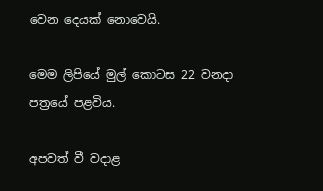වෙන දෙයක් නොවෙයි.

මෙම ලිපියේ මුල් කොටස 22 වනදා පත්‍රයේ පළවිය.

අපවත් වී වදාළ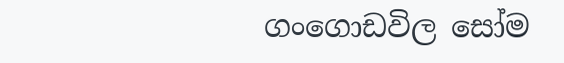ගංගොඩවිල සෝම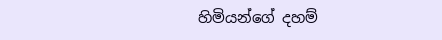හිමියන්ගේ දහම්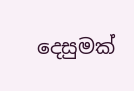දෙසුමක්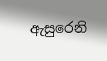ඇසුරෙනි